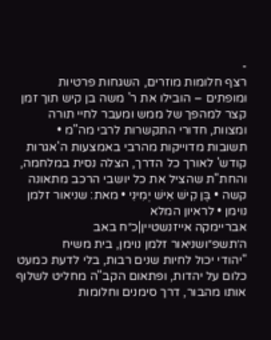-
רצף חלומות מוזרים, השגחות פרטיות ומופתים – הובילו את ר' משה בן קיש תוך זמן קצר למהפך של ממש ומעבר לחיי תורה ומצוות, חדורי התקשרות לרבי מה"מ • תשובות מדוייקות מהרבי באמצעות ה'אגרות קודש' לאורך כל הדרך, הצלה נסית במלחמה, והחת"ת שהציל את כל יושבי הרכב מתאונה קשה • בֶּן קִישׁ אִישׁ יְמִינִי • מאת: שניאור זלמן נוימן • לראיון המלא
אבריימקה אייזנשטיין|כ״ח באב ה׳תשפ״ושניאור זלמן נוימן, בית משיח
"יהודי יכול לחיות שנים רבות, בלי לדעת כמעט כלום על יהדות, ופתאום הקב"ה מחליט לשלוף אותו מהבור, דרך סימנים וחלומות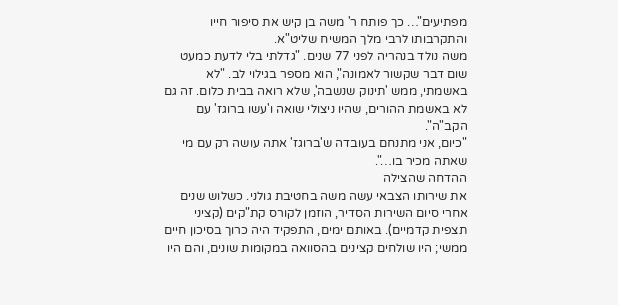מפתיעים"… כך פותח ר' משה בן קיש את סיפור חייו והתקרבותו לרבי מלך המשיח שליט"א.
משה נולד בנהריה לפני 77 שנים. "גדלתי בלי לדעת כמעט שום דבר שקשור לאמונה", הוא מספר בגילוי לב. "לא באשמתי, ממש 'תינוק שנשבה', שלא רואה בבית כלום. זה גם לא באשמת ההורים, שהיו ניצולי שואה ו'עשו ברוגז' עם הקב"ה".
"כיום, אני מתנחם בעובדה ש'ברוגז' אתה עושה רק עם מי שאתה מכיר בו…".
ההדחה שהצילה
את שירותו הצבאי עשה משה בחטיבת גולני. כשלוש שנים אחרי סיום השירות הסדיר, הוזמן לקורס קת"קים (קציני תצפית קדמיים). באותם ימים, התפקיד היה כרוך בסיכון חיים ממשי; היו שולחים קצינים בהסוואה במקומות שונים, והם היו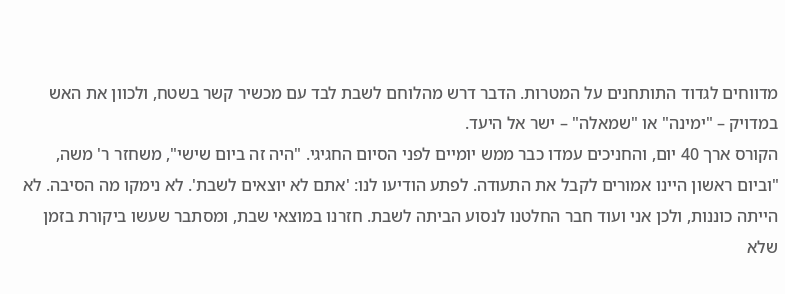מדווחים לגדוד התותחנים על המטרות. הדבר דרש מהלוחם לשבת לבד עם מכשיר קשר בשטח, ולכוון את האש במדויק – "ימינה" או "שמאלה" – ישר אל היעד.
הקורס ארך 40 יום, והחניכים עמדו כבר ממש יומיים לפני הסיום החגיגי. "היה זה ביום שישי", משחזר ר' משה, "וביום ראשון היינו אמורים לקבל את התעודה. לפתע הודיעו לנו: 'אתם לא יוצאים לשבת'. לא נימקו מה הסיבה. לא הייתה כוננות, ולכן אני ועוד חבר החלטנו לנסוע הביתה לשבת. חזרנו במוצאי שבת, ומסתבר שעשו ביקורת בזמן שלא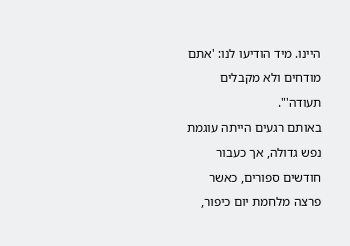היינו. מיד הודיעו לנו: 'אתם מודחים ולא מקבלים תעודה'".
באותם רגעים הייתה עוגמת נפש גדולה, אך כעבור חודשים ספורים, כאשר פרצה מלחמת יום כיפור,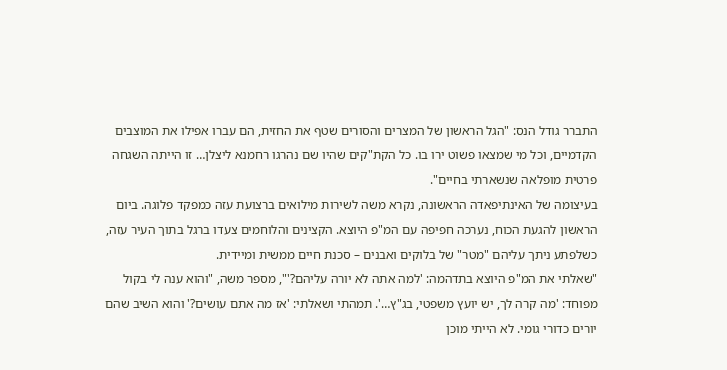התברר גודל הנס: "הגל הראשון של המצרים והסורים שטף את החזית, הם עברו אפילו את המוצבים הקדמיים, וכל מי שמצאו פשוט ירו בו. כל הקת"קים שהיו שם נהרגו רחמנא ליצלן… זו הייתה השגחה פרטית מופלאה שנשארתי בחיים".
בעיצומה של האינתיפאדה הראשונה, נקרא משה לשירות מילואים ברצועת עזה כמפקד פלוגה. ביום הראשון להגעת הכוח, נערכה חפיפה עם המ"פ היוצא. הקצינים והלוחמים צעדו ברגל בתוך העיר עזה, כשלפתע ניתך עליהם "מטר" של בלוקים ואבנים – סכנת חיים ממשית ומיידית.
"שאלתי את המ"פ היוצא בתדהמה: 'למה אתה לא יורה עליהם?'", מספר משה, "והוא ענה לי בקול מפוחד: 'מה קרה לך, יש יועץ משפטי, בג"ץ…'. תמהתי ושאלתי: 'אז מה אתם עושים?' והוא השיב שהם יורים כדורי גומי. לא הייתי מוכן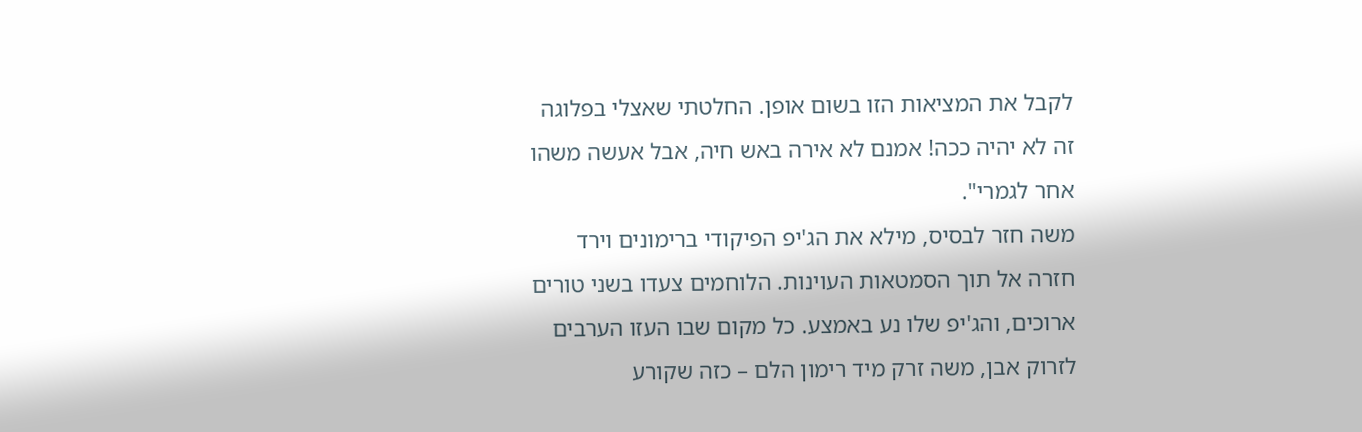לקבל את המציאות הזו בשום אופן. החלטתי שאצלי בפלוגה זה לא יהיה ככה! אמנם לא אירה באש חיה, אבל אעשה משהו אחר לגמרי".
משה חזר לבסיס, מילא את הג'יפ הפיקודי ברימונים וירד חזרה אל תוך הסמטאות העוינות. הלוחמים צעדו בשני טורים ארוכים, והג'יפ שלו נע באמצע. כל מקום שבו העזו הערבים לזרוק אבן, משה זרק מיד רימון הלם – כזה שקורע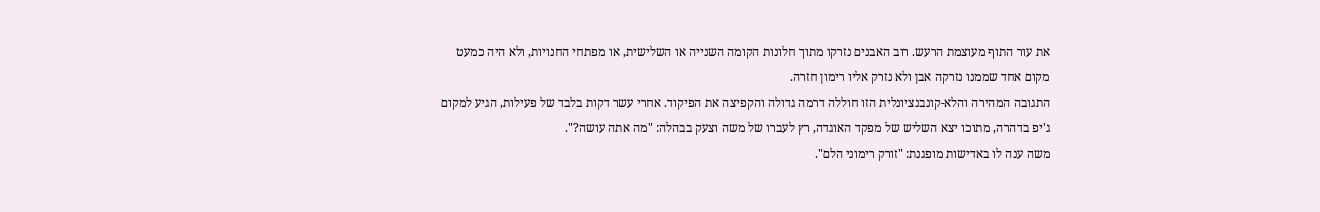את עור התוף מעוצמת הרעש. רוב האבנים נזרקו מתוך חלונות הקומה השנייה או השלישית, או מפתחי החנויות, ולא היה כמעט מקום אחד שממנו נזרקה אבן ולא נזרק אליו רימון חזרה.
התגובה המהירה והלא-קונבנציונלית הזו חוללה דרמה גדולה והקפיצה את הפיקוד. אחרי עשר דקות בלבד של פעילות, הגיע למקום ג'יפ בדהרה, מתוכו יצא השליש של מפקד האוגדה, רץ לעברו של משה וצעק בבהלה: "מה אתה עושה?".
משה ענה לו באדישות מופגנת: "זורק רימוני הלם".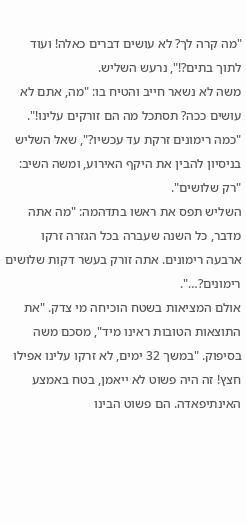"מה קרה לך? לא עושים דברים כאלה! ועוד לתוך בתים?!", נרעש השליש.
משה לא נשאר חייב והטיח בו: "מה, אתם לא עושים ככה? תסתכל מה הם זורקים עלינו!".
"כמה רימונים זרקת עד עכשיו?", שאל השליש בניסיון להבין את היקף האירוע, ומשה השיב: "רק שלושים".
השליש תפס את ראשו בתדהמה: "מה אתה מדבר, כל השנה שעברה בכל הגזרה זרקו ארבעה רימונים. אתה זורק בעשר דקות שלושים רימונים?…".
אולם המציאות בשטח הוכיחה מי צדק. "את התוצאות הטובות ראינו מיד", מסכם משה בסיפוק. "במשך 32 ימים, לא זרקו עלינו אפילו חצץ! זה היה פשוט לא ייאמן, בטח באמצע האינתיפאדה. הם פשוט הבינו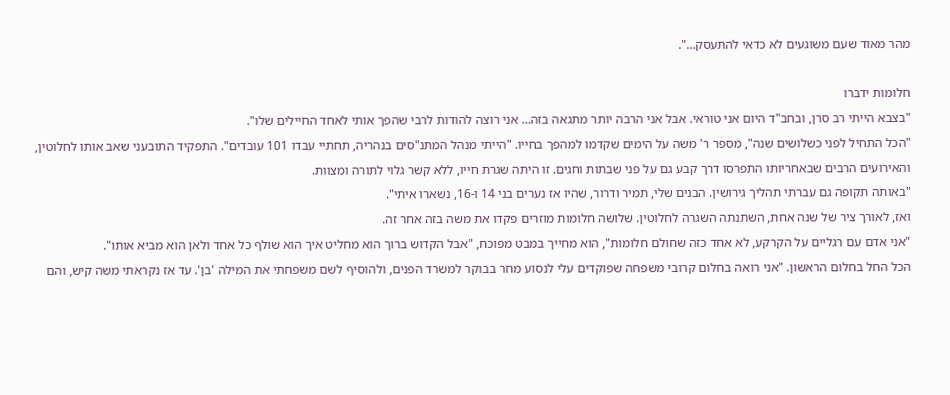מהר מאוד שעם משוגעים לא כדאי להתעסק…".

חלומות ידברו
"בצבא הייתי רב סרן, ובחב"ד היום אני טוראי. אבל אני הרבה יותר מתגאה בזה… אני רוצה להודות לרבי שהפך אותי לאחד החיילים שלו".
"הכל התחיל לפני כשלושים שנה", מספר ר' משה על הימים שקדמו למהפך בחייו. "הייתי מנהל המתנ"סים בנהריה, תחתיי עבדו 101 עובדים". התפקיד התובעני שאב אותו לחלוטין, והאירועים הרבים שבאחריותו התפרסו דרך קבע גם על פני שבתות וחגים. זו היתה שגרת חייו, ללא קשר גלוי לתורה ומצוות.
"באותה תקופה גם עברתי תהליך גירושין. הבנים שלי, תמיר ודרור, שהיו אז נערים בני 14 ו-16, נשארו איתי".
ואז, לאורך ציר של שנה אחת, השתנתה השגרה לחלוטין. שלושה חלומות מוזרים פקדו את משה בזה אחר זה.
"אני אדם עם רגליים על הקרקע, לא אחד כזה שחולם חלומות", הוא מחייך במבט מפוכח, "אבל הקדוש ברוך הוא מחליט איך הוא שולף כל אחד ולאן הוא מביא אותו".
הכל החל בחלום הראשון. "אני רואה בחלום קרובי משפחה שפוקדים עלי לנסוע מחר בבוקר למשרד הפנים, ולהוסיף לשם משפחתי את המילה 'בן'. עד אז נקראתי משה קיש, והם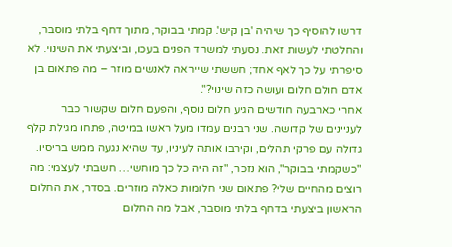דרשו להוסיף כך שיהיה 'בן קיש'. קמתי בבוקר, מתוך דחף בלתי מוסבר, והחלטתי לעשות זאת. נסעתי למשרד הפנים בעכו, וביצעתי את השינוי. לא סיפרתי על כך לאף אחד; חששתי שייראה לאנשים מוזר – מה פתאום בן אדם חולם חלום ועושה כזה שינוי?".
אחרי כארבעה חודשים הגיע חלום נוסף, והפעם חלום שקשור כבר לעניינים של קדושה. שני רבנים עמדו מעל ראשו במיטה, פתחו מגילת קלף גדולה עם פרקי תהלים, וקירבו אותה לעיניו, עד שהיא נגעה ממש בריסיו.
"כשקמתי בבוקר", הוא נזכר, "זה היה כל כך מוחשי… חשבתי לעצמי: מה רוצים מהחיים שלי? פתאום שני חלומות כאלה מוזרים. בסדר, את החלום הראשון ביצעתי בדחף בלתי מוסבר, אבל מה החלום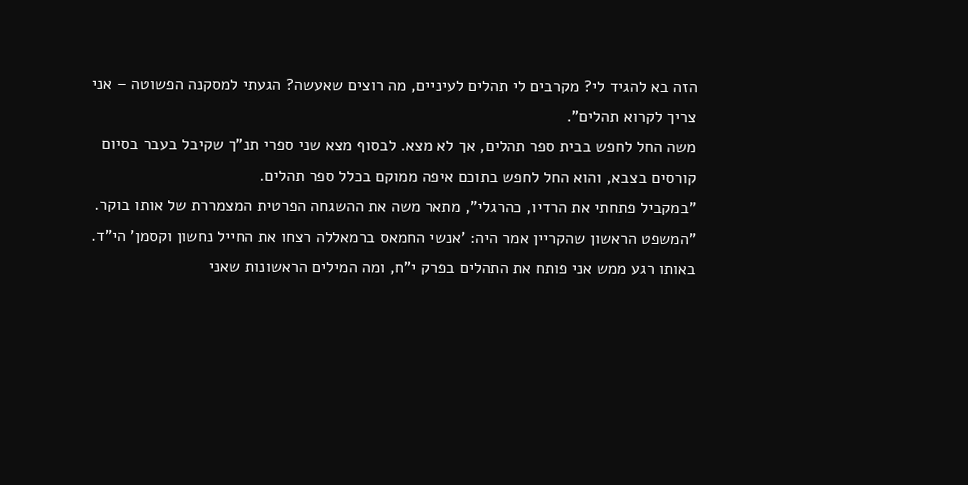הזה בא להגיד לי? מקרבים לי תהלים לעיניים, מה רוצים שאעשה? הגעתי למסקנה הפשוטה – אני צריך לקרוא תהלים".
משה החל לחפש בבית ספר תהלים, אך לא מצא. לבסוף מצא שני ספרי תנ"ך שקיבל בעבר בסיום קורסים בצבא, והוא החל לחפש בתוכם איפה ממוקם בכלל ספר תהלים.
"במקביל פתחתי את הרדיו, כהרגלי", מתאר משה את ההשגחה הפרטית המצמררת של אותו בוקר. "המשפט הראשון שהקריין אמר היה: 'אנשי החמאס ברמאללה רצחו את החייל נחשון וקסמן' הי"ד. באותו רגע ממש אני פותח את התהלים בפרק י"ח, ומה המילים הראשונות שאני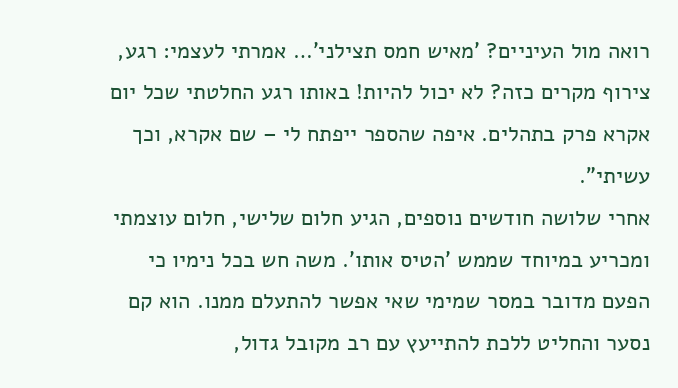רואה מול העיניים? 'מאיש חמס תצילני'… אמרתי לעצמי: רגע, צירוף מקרים כזה? לא יכול להיות! באותו רגע החלטתי שכל יום אקרא פרק בתהלים. איפה שהספר ייפתח לי – שם אקרא, וכך עשיתי".
אחרי שלושה חודשים נוספים, הגיע חלום שלישי, חלום עוצמתי ומכריע במיוחד שממש 'הטיס אותו'. משה חש בכל נימיו כי הפעם מדובר במסר שמימי שאי אפשר להתעלם ממנו. הוא קם נסער והחליט ללכת להתייעץ עם רב מקובל גדול,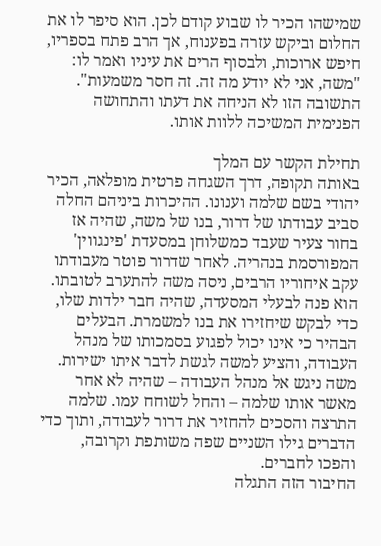שמישהו הכיר לו שבוע קודם לכן. הוא סיפר לו את החלום וביקש עזרה בפענוח, אך הרב פתח בספריו, חיפש ארוכות, ולבסוף הרים את עיניו ואמר לו: "משה, אני לא יודע מה זה. זה חסר משמעות".
התשובה הזו לא הניחה את דעתו והתחושה הפנימית המשיכה ללוות אותו.

תחילת הקשר עם המלך
באותה תקופה, דרך השגחה פרטית מופלאה, הכיר יהודי בשם שלמה וענונו. ההיכרות ביניהם החלה סביב עבודתו של דרור, בנו של משה, שהיה אז בחור צעיר שעבד כמשלוחן במסעדת 'פינגווין' המפורסמת בנהריה. לאחר שדרור פוטר מעבודתו עקב איחוריו הרבים, ניסה משה להתערב לטובתו. הוא פנה לבעלי המסעדה, שהיה חבר ילדות שלו, כדי לבקש שיחזירו את בנו למשמרת. הבעלים הבהיר כי אינו יכול לפגוע בסמכותו של מנהל העבודה, והציע למשה לגשת לדבר איתו ישירות.
משה ניגש אל מנהל העבודה – שהיה לא אחר מאשר אותו שלמה – והחל לשוחח עמו. שלמה התרצה והסכים להחזיר את דרור לעבודה, ותוך כדי הדברים גילו השניים שפה משותפת וקרובה, והפכו לחברים.
החיבור הזה התגלה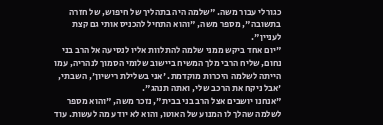כגורלי עבור משה. "שלמה היה בתהליך של חיפוש, של חזרה בתשובה", מספר משה, "והוא התחיל להכניס אותי גם קצת לעניין".
"יום אחד ביקש ממני שלמה להתלוות אליו לנסיעה אל הרב בני נחום, שליח הרבי מלך המשיח ביישוב שלומי הסמוך לנהריה, עמו הייתה לשלמה היכרות מוקדמת. 'אני בשלילת רישיון', השבתי, 'אבל ניקח את הרכב שלי, ואתה תנהג".
"אנחנו יושבים אצל הרב בני בבית", נזכר משה, "והוא מספר לשלמה שהלך לו המנוע של האוטו, והוא לא יודע מה לעשות. עוד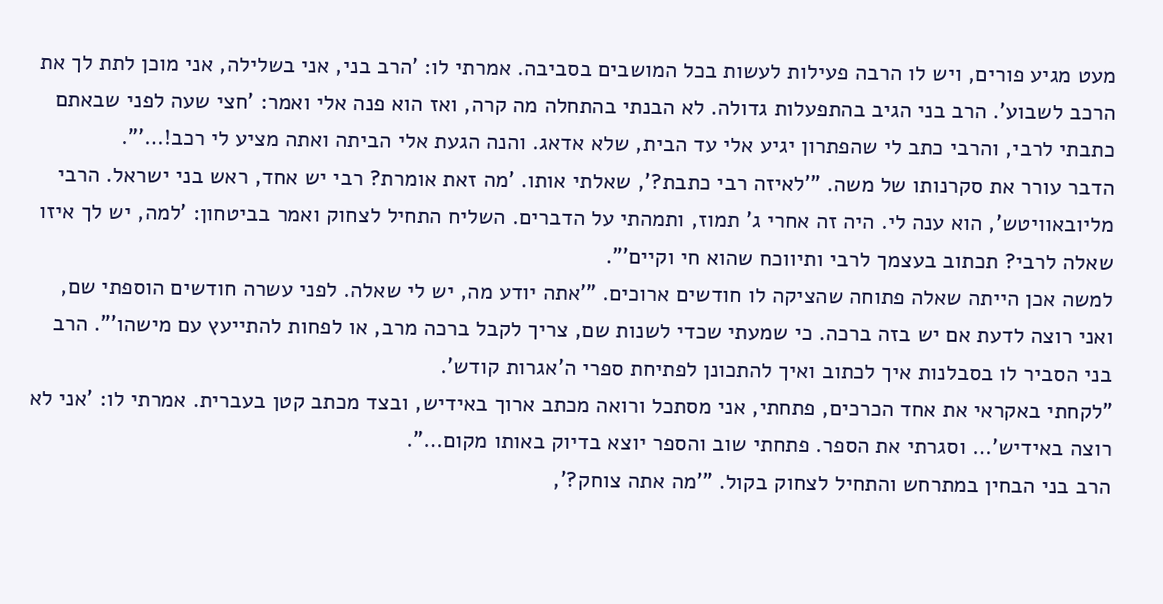מעט מגיע פורים, ויש לו הרבה פעילות לעשות בכל המושבים בסביבה. אמרתי לו: 'הרב בני, אני בשלילה, אני מוכן לתת לך את הרכב לשבוע'. הרב בני הגיב בהתפעלות גדולה. לא הבנתי בהתחלה מה קרה, ואז הוא פנה אלי ואמר: 'חצי שעה לפני שבאתם כתבתי לרבי, והרבי כתב לי שהפתרון יגיע אלי עד הבית, שלא אדאג. והנה הגעת אלי הביתה ואתה מציע לי רכב!…'".
הדבר עורר את סקרנותו של משה. "'לאיזה רבי כתבת?', שאלתי אותו. 'מה זאת אומרת? רבי יש אחד, ראש בני ישראל. הרבי מליובאוויטש', הוא ענה לי. היה זה אחרי ג' תמוז, ותמהתי על הדברים. השליח התחיל לצחוק ואמר בביטחון: 'למה, יש לך איזו שאלה לרבי? תכתוב בעצמך לרבי ותיווכח שהוא חי וקיים'".
למשה אכן הייתה שאלה פתוחה שהציקה לו חודשים ארוכים. "'אתה יודע מה, יש לי שאלה. לפני עשרה חודשים הוספתי שם, ואני רוצה לדעת אם יש בזה ברכה. כי שמעתי שכדי לשנות שם, צריך לקבל ברכה מרב, או לפחות להתייעץ עם מישהו'". הרב בני הסביר לו בסבלנות איך לכתוב ואיך להתכונן לפתיחת ספרי ה'אגרות קודש'.
"לקחתי באקראי את אחד הכרכים, פתחתי, אני מסתכל ורואה מכתב ארוך באידיש, ובצד מכתב קטן בעברית. אמרתי לו: 'אני לא רוצה באידיש'… וסגרתי את הספר. פתחתי שוב והספר יוצא בדיוק באותו מקום…".
הרב בני הבחין במתרחש והתחיל לצחוק בקול. "'מה אתה צוחק?',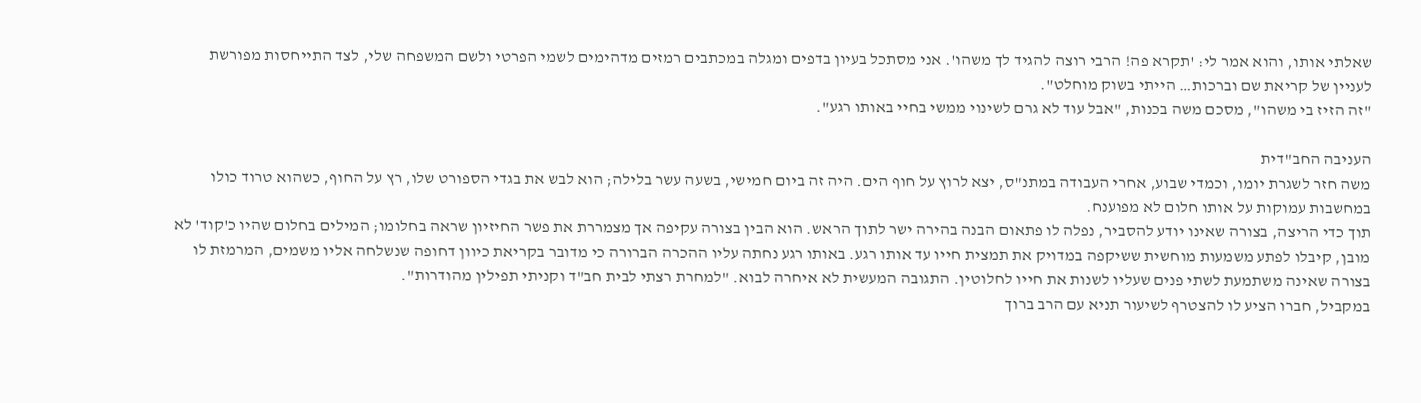שאלתי אותו, והוא אמר לי: 'תקרא פה! הרבי רוצה להגיד לך משהו'. אני מסתכל בעיון בדפים ומגלה במכתבים רמזים מדהימים לשמי הפרטי ולשם המשפחה שלי, לצד התייחסות מפורשת לעניין של קריאת שם וברכות… הייתי בשוק מוחלט".
"זה הזיז בי משהו", מסכם משה בכנות, "אבל עוד לא גרם לשינוי ממשי בחיי באותו רגע".

העניבה החב"דית
משה חזר לשגרת יומו, וכמדי שבוע, אחרי העבודה במתנ"ס, יצא לרוץ על חוף הים. היה זה ביום חמישי, בשעה עשר בלילה; הוא לבש את בגדי הספורט שלו, רץ על החוף, כשהוא טרוד כולו במחשבות עמוקות על אותו חלום לא מפוענח.
תוך כדי הריצה, בצורה שאינו יודע להסביר, נפלה לו פתאום הבנה בהירה ישר לתוך הראש. הוא הבין בצורה עקיפה אך מצמררת את פשר החיזיון שראה בחלומו; המילים בחלום שהיו כ'קוד' לא מובן, קיבלו לפתע משמעות מוחשית ששיקפה במדויק את תמצית חייו עד אותו רגע. באותו רגע נחתה עליו ההכרה הברורה כי מדובר בקריאת כיוון דחופה שנשלחה אליו משמים, המרמזת לו בצורה שאינה משתמעת לשתי פנים שעליו לשנות את חייו לחלוטין. התגובה המעשית לא איחרה לבוא. "למחרת רצתי לבית חב"ד וקניתי תפילין מהודרות".
במקביל, חברו הציע לו להצטרף לשיעור תניא עם הרב ברוך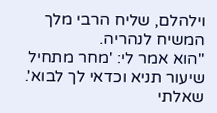וילהלם, שליח הרבי מלך המשיח לנהריה.
"הוא אמר לי: 'מחר מתחיל שיעור תניא וכדאי לך לבוא'. שאלתי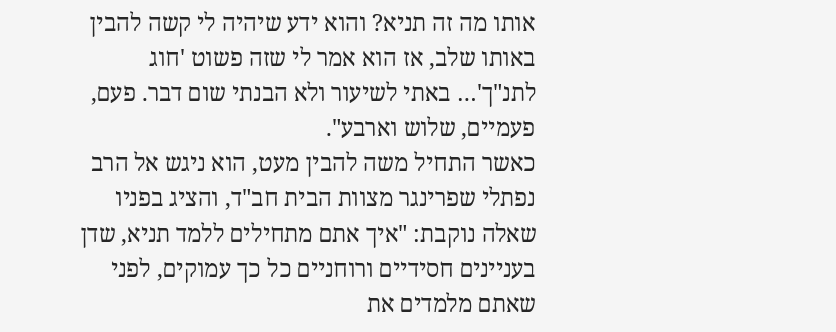אותו מה זה תניא? והוא ידע שיהיה לי קשה להבין באותו שלב, אז הוא אמר לי שזה פשוט 'חוג לתנ"ך'… באתי לשיעור ולא הבנתי שום דבר. פעם, פעמיים, שלוש וארבע".
כאשר התחיל משה להבין מעט, הוא ניגש אל הרב נפתלי שפרינגר מצוות הבית חב"ד, והציג בפניו שאלה נוקבת: "איך אתם מתחילים ללמד תניא, שדן בעניינים חסידיים ורוחניים כל כך עמוקים, לפני שאתם מלמדים את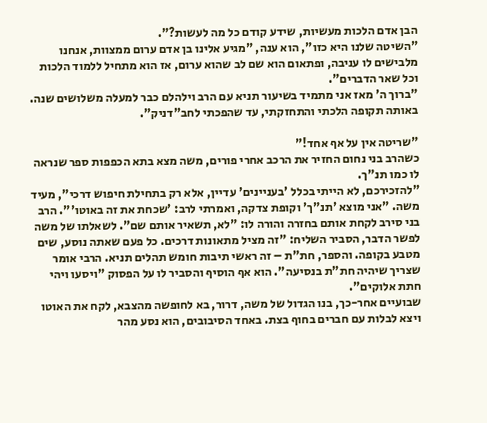הבן אדם הלכות מעשיות, שידע קודם כל מה לעשות?".
"השיטה שלנו היא כזו", הוא ענה, "מגיע אלינו בן אדם ערום ממצוות, אנחנו מלבישים לו עניבה, ופתאום הוא שם לב שהוא ערום, אז הוא מתחיל ללמוד הלכות וכל שאר הדברים".
"ברוך ה' מאז אני מתמיד בשיעור תניא עם הרב וילהלם כבר למעלה משלושים שנה. באותה תקופה הלכתי והתחזקתי, עד שהפכתי לחב"דניק".

"שריטה אין על אף אחד!"
כשהרב בני נחום החזיר את הרכב אחרי פורים, משה מצא בתא הכפפות ספר שנראה לו כמו תנ"ך.
"להזכירכם, לא הייתי בכלל 'בעניינים' עדיין, אלא רק בתחילת חיפוש דרכי", מעיד משה. "אני מוצא 'תנ"ך' וקופת צדקה, ואמרתי לרב: 'שכחת את זה באוטו'". הרב בני סירב לקחת אותם בחזרה והורה לו: "לא, תשאיר אותם שם". לשאלתו של משה לפשר הדבר, הסביר השליח: "זה מציל מתאונות דרכים. כל פעם שאתה נוסע, שים מטבע בקופה. והספר, חת"ת – זה ראשי תיבות חומש תהלים תניא. הרבי אומר שצריך שיהיה חת"ת בנסיעה". הוא אף הוסיף והסביר לו על הפסוק "ויסעו ויהי חתת אלוקים".
שבועיים אחר-כך, בנו הגדול של משה, דרור, בא לחופשה מהצבא, לקח את האוטו ויצא לבלות עם חברים בחוף בצת. באחד הסיבובים, הוא נסע מהר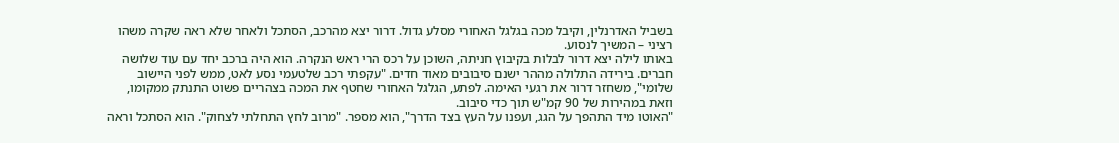בשביל האדרנלין, וקיבל מכה בגלגל האחורי מסלע גדול. דרור יצא מהרכב, הסתכל ולאחר שלא ראה שקרה משהו רציני – המשיך לנסוע.
באותו לילה יצא דרור לבלות בקיבוץ חניתה, השוכן על רכס הרי ראש הנקרה. הוא היה ברכב יחד עם עוד שלושה חברים. בירידה התלולה מההר ישנם סיבובים מאוד חדים. "עקפתי רכב שלטעמי נסע לאט, ממש לפני היישוב שלומי", משחזר דרור את רגעי האימה. לפתע, הגלגל האחורי שחטף את המכה בצהריים פשוט התנתק ממקומו, וזאת במהירות של 90 קמ"ש תוך כדי סיבוב.
"האוטו מיד התהפך על הגג, ועפנו על העץ בצד הדרך", הוא מספר. "מרוב לחץ התחלתי לצחוק". הוא הסתכל וראה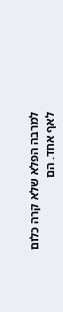למרבה הפלא שלא קרה כלום לאף אחד. הם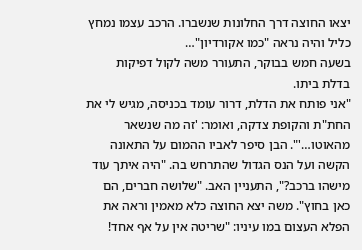יצאו החוצה דרך החלונות שנשברו. הרכב עצמו נמחץ כליל והיה נראה "כמו אקורדיון"…
בשעה חמש בבוקר, התעורר משה לקול דפיקות בדלת ביתו.
"אני פותח את הדלת, דרור עומד בכניסה, מגיש לי את החת"ת והקופת צדקה, ואומר: 'זה מה שנשאר מהאוטו…'". הבן סיפר לאביו ההמום על התאונה הקשה ועל הנס הגדול שהתרחש בה. "היה איתך עוד מישהו ברכב?", התעניין האב. "שלושה חברים, הם כאן בחוץ". משה יצא החוצה כלא מאמין וראה את הפלא העצום במו עיניו: "שריטה אין על אף אחד!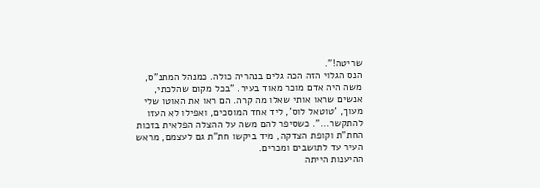שריטה!".
הנס הגלוי הזה הכה גלים בנהריה כולה. כמנהל המתנ"ס, משה היה אדם מוכר מאוד בעיר. "בכל מקום שהלכתי, אנשים שראו אותי שאלו מה קרה. הם ראו את האוטו שלי מעוך, 'טוטאל לוס', ליד אחד המוסכים, ואפילו לא העזו להתקשר…". כשסיפר להם משה על ההצלה הפלאית בזכות החת"ת וקופת הצדקה, מיד ביקשו חת"ת גם לעצמם, מראש העיר עד לתושבים ומכרים.
ההיענות הייתה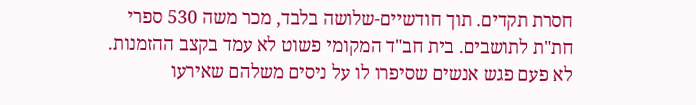חסרת תקדים. תוך חודשיים-שלושה בלבד, מכר משה 530 ספרי חת"ת לתושבים. בית חב"ד המקומי פשוט לא עמד בקצב ההזמנות.
לא פעם פגש אנשים שסיפרו לו על ניסים משלהם שאירעו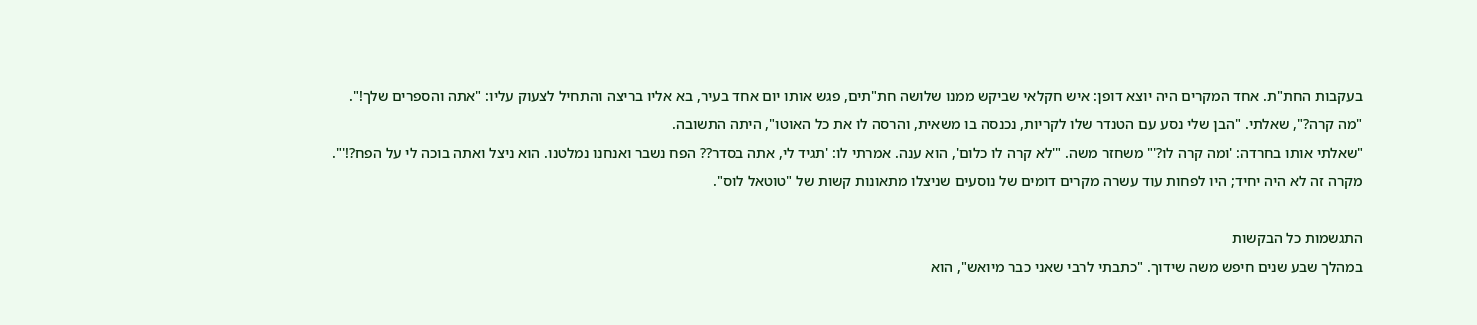בעקבות החת"ת. אחד המקרים היה יוצא דופן: איש חקלאי שביקש ממנו שלושה חת"תים, פגש אותו יום אחד בעיר, בא אליו בריצה והתחיל לצעוק עליו: "אתה והספרים שלך!".
"מה קרה?", שאלתי. "הבן שלי נסע עם הטנדר שלו לקריות, נכנסה בו משאית, והרסה לו את כל האוטו", היתה התשובה.
"שאלתי אותו בחרדה: 'ומה קרה לו?'" משחזר משה. "'לא קרה לו כלום', הוא ענה. אמרתי לו: 'תגיד לי, אתה בסדר?? הפח נשבר ואנחנו נמלטנו. הוא ניצל ואתה בוכה לי על הפח?!'".
מקרה זה לא היה יחיד; היו לפחות עוד עשרה מקרים דומים של נוסעים שניצלו מתאונות קשות של "טוטאל לוס".

התגשמות כל הבקשות
במהלך שבע שנים חיפש משה שידוך. "כתבתי לרבי שאני כבר מיואש", הוא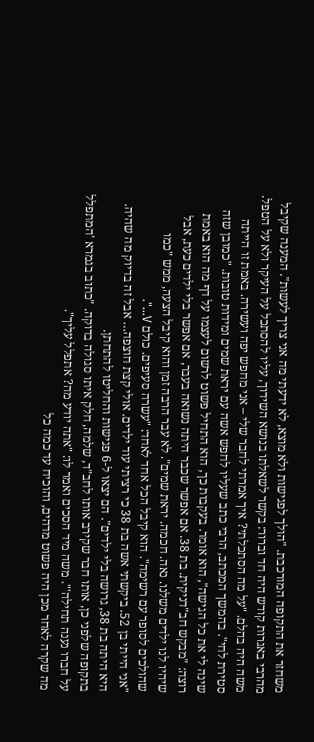משחזר את התקופה המורכבת. "הולך לפגישות ולא מוצא, לא ידעתי מה אני צריך לעשות". המענה שקיבל מהרבי באגרות קודש היה חד וברור: בקשר לשאלתו בנושא השידוך, עליו להסתכל על העיקר ולא על הטפל.
משה היה בהלם. "על מה הסתכלתי? איך אמרתי לחבר שלי – אני מחפש יפה ועשירה. באמת זו הייתה סטירת לחי". בהמשך המכתב, הרבי כתב שעליו לחפש אשה עם יראת שמים ומידות טובות. "כמובן שזה שינה לי את כל הגישה", הוא אומר. בעקבות כך, הוא התחיל פשוט לרשום לעצמו על דף מה הוא באמת רוצה: "מבקש חב"דניקית. בת 38. אם אפשר שכבר היתה נשואה בעבר, אם אפשר בלי ילדים כעת, אבל שיהיו לנו ילדים משלנו. נאה. חכמה. יראת שמים". לא עבר הרבה זמן והוא קיבל הצעה, ממש "כמו שהולכים לסופר עם רשימה". הוא קיבל הכל אחד לאחד: "עשרה סעיפים. כולם V…".
"אני הייתי בן 52. ביקשתי אשה בת 38 כי רציתי עוד ילדים. אולי קצת חוצפה… אבל זה בדיוק מה שהיה. היא היתה בת 38, גרושה בלי ילדים". הם יצאו ל-6 פגישות והחליטו להתחתן.
בתקופה שלפני כן, אותו חבר שקירב אותו לחב"ד, שלמה, חלק איתו סגולה בדוקה. "כתוב בגמרא 'המתפלל על חברו נענה תחילה'". משה מיד הסכים ואמר לו: "אתה יודע מה? אתפלל עליך".
מה שקרה לאחר מכן היה פשוט מדהים, והוכיח עד כמה כל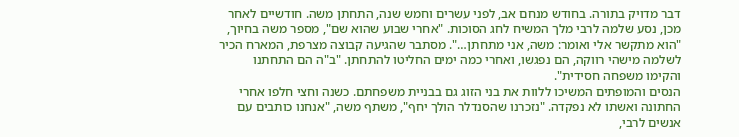דבר מדויק בתורה. בחודש מנחם אב, לפני עשרים וחמש שנה, התחתן משה. חודשיים לאחר מכן, נסע שלמה לרבי מלך המשיח לחג הסוכות. "אחרי שבוע שהוא שם", מספר משה בחיוך, "הוא מתקשר אלי ואומר: משה, אני מתחתן…". מסתבר שהגיעה קבוצה מצרפת, המארח הכיר לשלמה מישהי רווקה, הם נפגשו, ואחרי כמה ימים החליטו להתחתן. "ב"ה הם התחתנו והקימו משפחה חסידית".
הנסים והמופתים המשיכו ללוות את בני הזוג גם בבניית משפחתם. כשנה וחצי חלפו אחרי החתונה ואשתו לא נפקדה. "נזכרנו שהסנדלר הולך יחף", משתף משה, "אנחנו כותבים עם אנשים לרבי,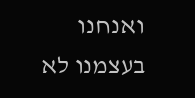ואנחנו בעצמנו לא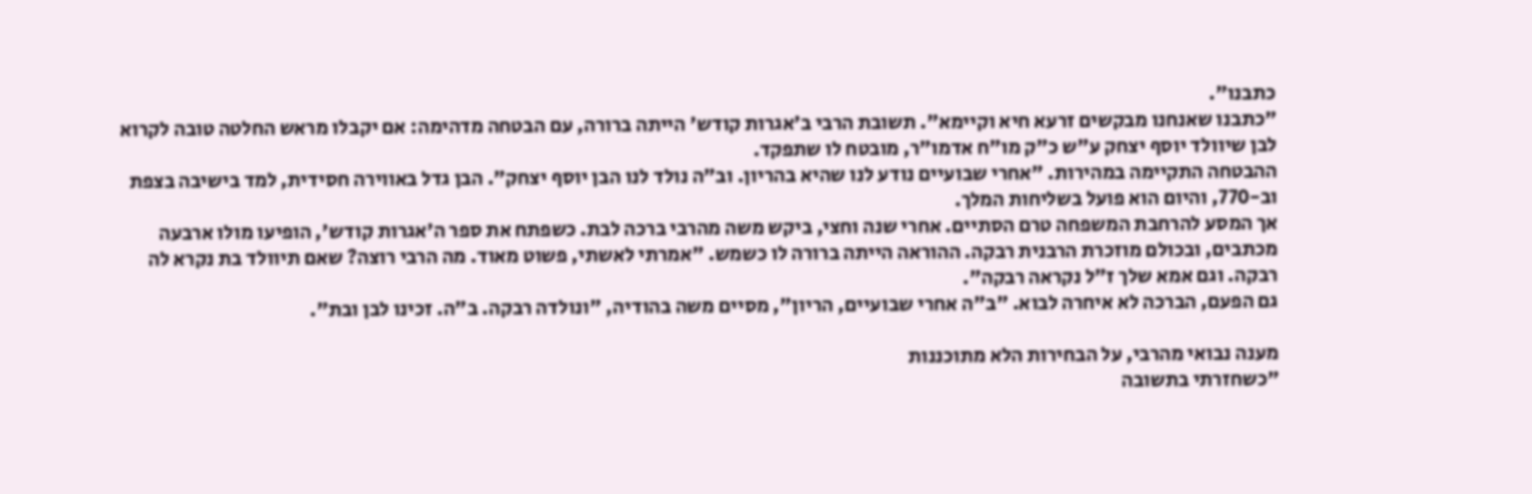כתבנו".
"כתבנו שאנחנו מבקשים זרעא חיא וקיימא". תשובת הרבי ב'אגרות קודש' הייתה ברורה, עם הבטחה מדהימה: אם יקבלו מראש החלטה טובה לקרוא לבן שיוולד יוסף יצחק ע"ש כ"ק מו"ח אדמו"ר, מובטח לו שתפקד.
ההבטחה התקיימה במהירות. "אחרי שבועיים נודע לנו שהיא בהריון. וב"ה נולד לנו הבן יוסף יצחק". הבן גדל באווירה חסידית, למד בישיבה בצפת וב-770, והיום הוא פועל בשליחות המלך.
אך המסע להרחבת המשפחה טרם הסתיים. אחרי שנה וחצי, ביקש משה מהרבי ברכה לבת. כשפתח את ספר ה'אגרות קודש', הופיעו מולו ארבעה מכתבים, ובכולם מוזכרת הרבנית רבקה. ההוראה הייתה ברורה לו כשמש. "אמרתי לאשתי, פשוט מאוד. מה הרבי רוצה? שאם תיוולד בת נקרא לה רבקה. וגם אמא שלך ז"ל נקראה רבקה".
גם הפעם, הברכה לא איחרה לבוא. "ב"ה אחרי שבועיים, הריון", מסיים משה בהודיה, "ונולדה רבקה. ב"ה. זכינו לבן ובת".

מענה נבואי מהרבי, על הבחירות הלא מתוכננות
"כשחזרתי בתשובה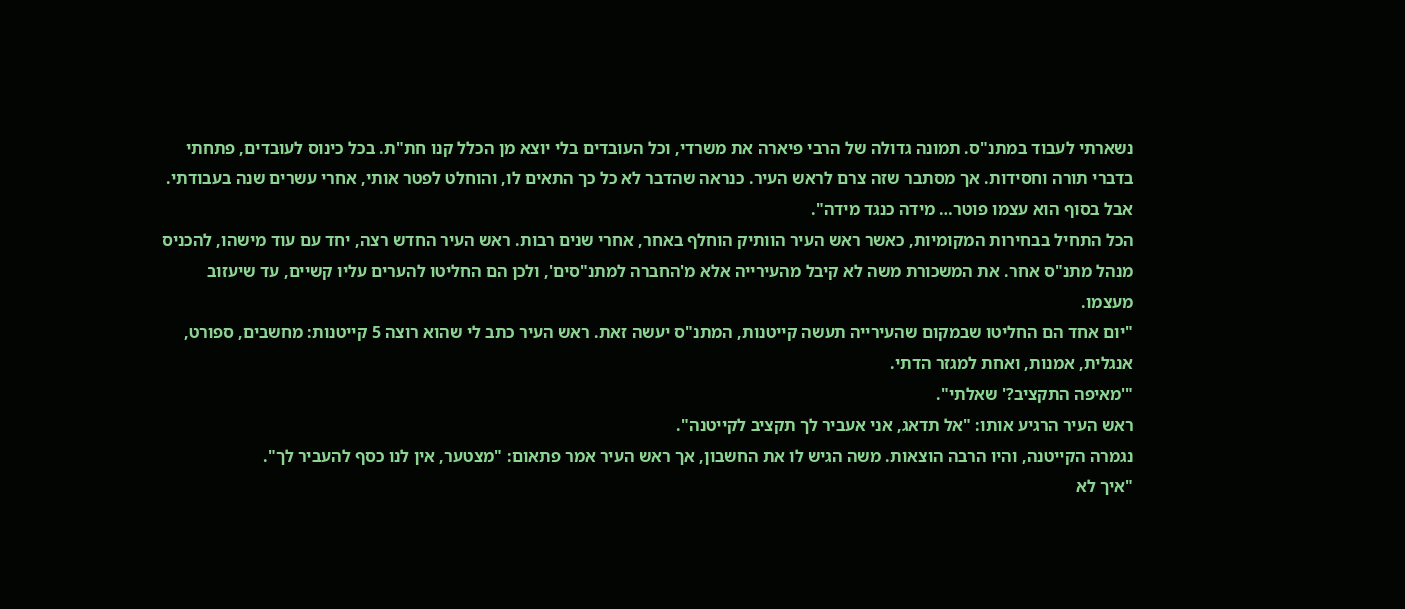נשארתי לעבוד במתנ"ס. תמונה גדולה של הרבי פיארה את משרדי, וכל העובדים בלי יוצא מן הכלל קנו חת"ת. בכל כינוס לעובדים, פתחתי בדברי תורה וחסידות. אך מסתבר שזה צרם לראש העיר. כנראה שהדבר לא כל כך התאים לו, והוחלט לפטר אותי, אחרי עשרים שנה בעבודתי. אבל בסוף הוא עצמו פוטר… מידה כנגד מידה".
הכל התחיל בבחירות המקומיות, כאשר ראש העיר הוותיק הוחלף באחר, אחרי שנים רבות. ראש העיר החדש רצה, יחד עם עוד מישהו, להכניס מנהל מתנ"ס אחר. את המשכורת משה לא קיבל מהעירייה אלא מ'החברה למתנ"סים', ולכן הם החליטו להערים עליו קשיים, עד שיעזוב מעצמו.
"יום אחד הם החליטו שבמקום שהעירייה תעשה קייטנות, המתנ"ס יעשה זאת. ראש העיר כתב לי שהוא רוצה 5 קייטנות: מחשבים, ספורט, אנגלית, אמנות, ואחת למגזר הדתי.
"'מאיפה התקציב?' שאלתי".
ראש העיר הרגיע אותו: "אל תדאג, אני אעביר לך תקציב לקייטנה".
נגמרה הקייטנה, והיו הרבה הוצאות. משה הגיש לו את החשבון, אך ראש העיר אמר פתאום: "מצטער, אין לנו כסף להעביר לך".
"איך לא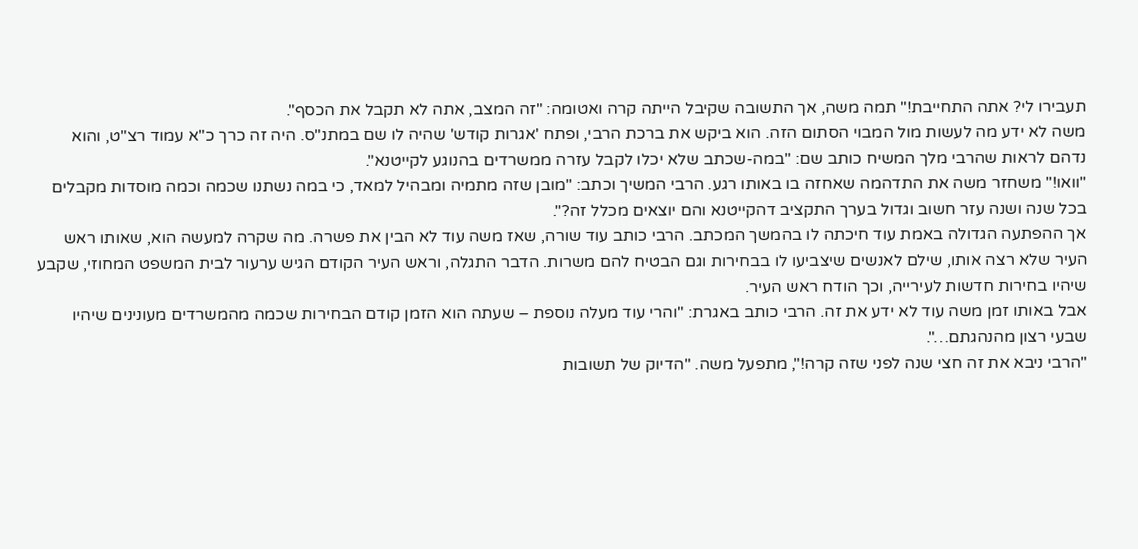תעבירו לי? אתה התחייבת!" תמה משה, אך התשובה שקיבל הייתה קרה ואטומה: "זה המצב, אתה לא תקבל את הכסף".
משה לא ידע מה לעשות מול המבוי הסתום הזה. הוא ביקש את ברכת הרבי, ופתח 'אגרות קודש' שהיה לו שם במתנ"ס. היה זה כרך כ"א עמוד רצ"ט, והוא נדהם לראות שהרבי מלך המשיח כותב שם: "במה-שכתב שלא יכלו לקבל עזרה ממשרדים בהנוגע לקייטנא".
"וואו!" משחזר משה את התדהמה שאחזה בו באותו רגע. הרבי המשיך וכתב: "מובן שזה מתמיה ומבהיל למאד, כי במה נשתנו שכמה וכמה מוסדות מקבלים בכל שנה ושנה עזר חשוב וגדול בערך התקציב דהקייטנא והם יוצאים מכלל זה?".
אך ההפתעה הגדולה באמת עוד חיכתה לו בהמשך המכתב. הרבי כותב עוד שורה, שאז משה עוד לא הבין את פשרה. מה שקרה למעשה הוא, שאותו ראש העיר שלא רצה אותו, שילם לאנשים שיצביעו לו בבחירות וגם הבטיח להם משרות. הדבר התגלה, וראש העיר הקודם הגיש ערעור לבית המשפט המחוזי, שקבע שיהיו בחירות חדשות לעירייה, וכך הודח ראש העיר.
אבל באותו זמן משה עוד לא ידע את זה. הרבי כותב באגרת: "והרי עוד מעלה נוספת – שעתה הוא הזמן קודם הבחירות שכמה מהמשרדים מעונינים שיהיו שבעי רצון מהנהגתם…".
"הרבי ניבא את זה חצי שנה לפני שזה קרה!", מתפעל משה. "הדיוק של תשובות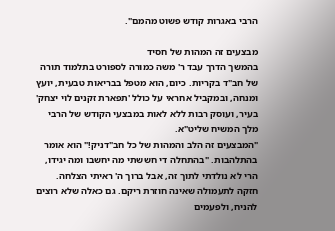הרבי באגרות קודש פשוט מהמם".

מבצעים זה המהות של חסיד
בהמשך הדרך עבד ר' משה כמורה לספורט בתלמוד תורה של חב"ד בקריות. כיום, הוא מטפל בבריאות טבעית, יועץ ומנחה, ובמקביל אחראי על כולל 'תפארת זקנים לוי יצחק' בעיר, ועוסק רבות ללא לאות במבצעי הקודש של הרבי מלך המשיח שליט"א.
"המבצעים זה הלב והמהות של כל חב"דניק!" הוא אומר בהתלהבות. "בהתחלה די חששתי מה יחשבו ומה יגידו, הרי לא נולדתי לתוך זה, אבל ברוך ה' ראיתי הצלחה. חזקה לתעמולה שאינה חוזרת ריקם. גם כאלה שלא רוצים להניח, ולפעמים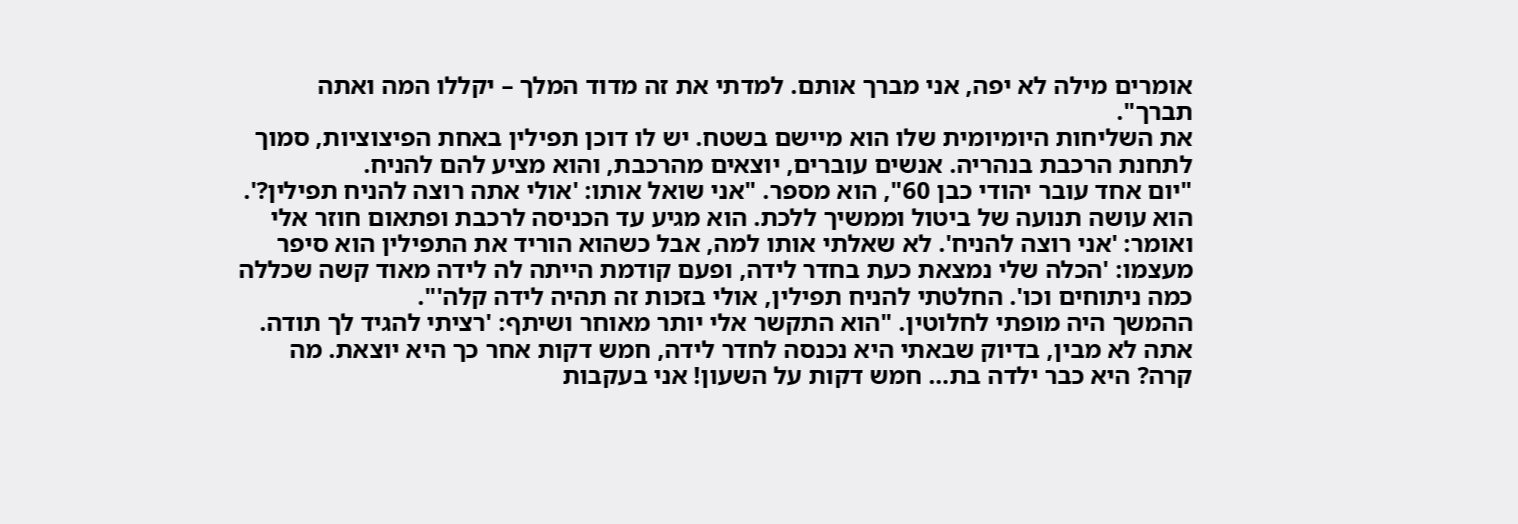אומרים מילה לא יפה, אני מברך אותם. למדתי את זה מדוד המלך – יקללו המה ואתה תברך".
את השליחות היומיומית שלו הוא מיישם בשטח. יש לו דוכן תפילין באחת הפיצוציות, סמוך לתחנת הרכבת בנהריה. אנשים עוברים, יוצאים מהרכבת, והוא מציע להם להניח.
"יום אחד עובר יהודי כבן 60", הוא מספר. "אני שואל אותו: 'אולי אתה רוצה להניח תפילין?'. הוא עושה תנועה של ביטול וממשיך ללכת. הוא מגיע עד הכניסה לרכבת ופתאום חוזר אלי ואומר: 'אני רוצה להניח'. לא שאלתי אותו למה, אבל כשהוא הוריד את התפילין הוא סיפר מעצמו: 'הכלה שלי נמצאת כעת בחדר לידה, ופעם קודמת הייתה לה לידה מאוד קשה שכללה כמה ניתוחים וכו'. החלטתי להניח תפילין, אולי בזכות זה תהיה לידה קלה'".
ההמשך היה מופתי לחלוטין. "הוא התקשר אלי יותר מאוחר ושיתף: 'רציתי להגיד לך תודה. אתה לא מבין, בדיוק שבאתי היא נכנסה לחדר לידה, חמש דקות אחר כך היא יוצאת. מה קרה? היא כבר ילדה בת… חמש דקות על השעון! אני בעקבות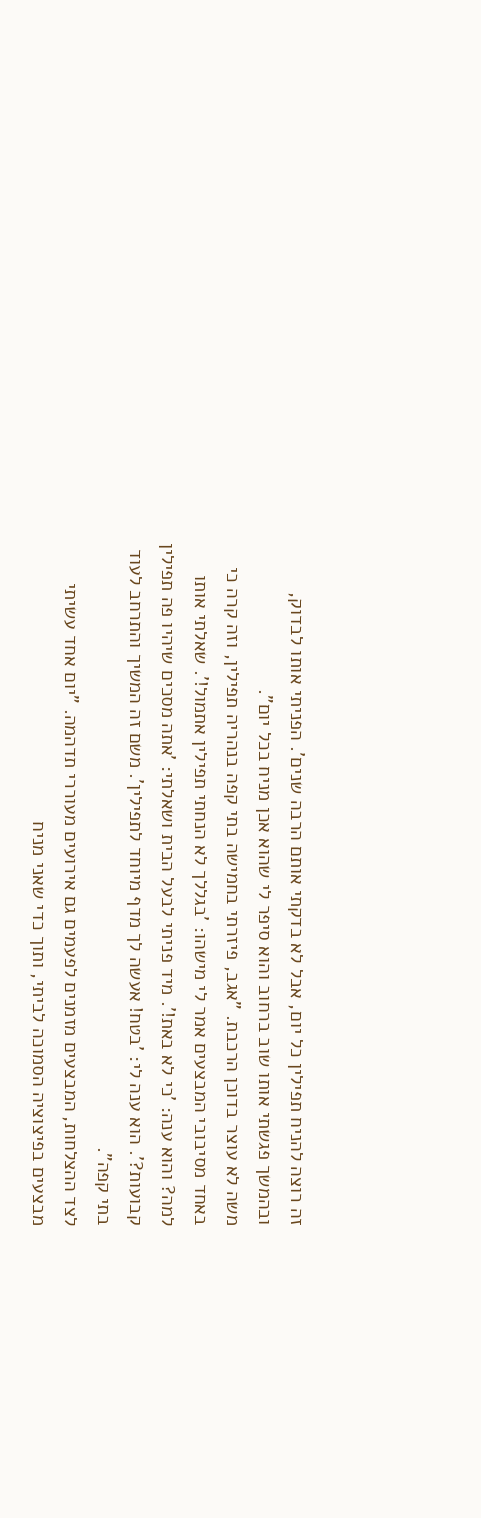זה רוצה להניח תפילין כל יום, אבל לא בדקתי אותם הרבה שנים'. הפניתי אותו לבדוק, ובהמשך פגשתי אותו שוב ברחוב והוא סיפר לי שהוא אכן מניח בכל יום".
משה לא עוצר בדוכן הרכבת. "אגב, פיזרתי בחמישה בתי קפה בנהריה תפילין, וזה קרה כי באחד מסיבובי המבצעים אמר לי מישהו: 'בגללך לא הנחתי תפילין אתמול!'. שאלתי אותו למה? והוא ענה: 'כי לא באת!'. מיד פניתי לבעל הבית ושאלתי: 'אתה מסכים שיהיו פה תפילין קבועות?'. הוא ענה לי: 'בטח! אעשה לך מדף מיוחד לתפילין'. משם זה המשיך והתרחב לעוד בתי קפה".
לצד ההצלחות, המבצעים מזמנים לפעמים גם אירועים מעוררי תדהמה. "יום אחד עשיתי מבצעים בפיצוציה הסמוכה לביתי, ותוך כדי שאני מניח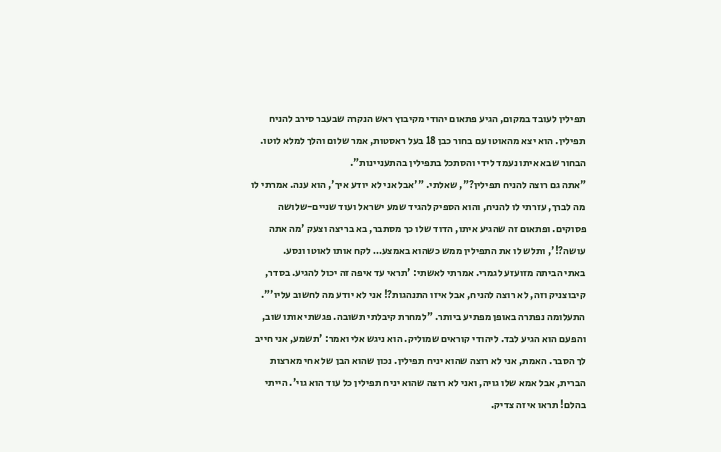תפילין לעובד במקום, הגיע פתאום יהודי מקיבוץ ראש הנקרה שבעבר סירב להניח תפילין. הוא יצא מהאוטו עם בחור כבן 18 בעל ראסטות, אמר שלום והלך למלא לוטו. הבחור שבא איתו נעמד לידי והסתכל בתפילין בהתעניינות".
"אתה גם רוצה להניח תפילין?", שאלתי. "'אבל אני לא יודע איך', הוא ענה. אמרתי לו מה לברך, עזרתי לו להניח, והוא הספיק להגיד שמע ישראל ועוד שניים-שלושה פסוקים. ופתאום זה שהגיע איתו, הדוד שלו כך מסתבר, בא בריצה וצעק 'מה אתה עושה?!', ותלש לו את התפילין ממש כשהוא באמצע… לקח אותו לאוטו ונסע.
באתי הביתה מזועזע לגמרי. אמרתי לאשתי: 'תראי עד איפה זה יכול להגיע. בסדר, קיבוצניק וזה, לא רוצה להניח, אבל איזו התנהגות?! אני לא יודע מה לחשוב עליו'".
התעלומה נפתרה באופן מפתיע ביותר. "למחרת קיבלתי תשובה. פגשתי אותו שוב, והפעם הוא הגיע לבד. ליהודי קוראים שמוליק. הוא ניגש אלי ואמר: 'תשמע, אני חייב לך הסבר. האמת, אני לא רוצה שהוא יניח תפילין. נכון שהוא הבן של אחי מארצות הברית, אבל אמא שלו גויה, ואני לא רוצה שהוא יניח תפילין כל עוד הוא גוי'. הייתי בהלם! תראו איזה צדיק.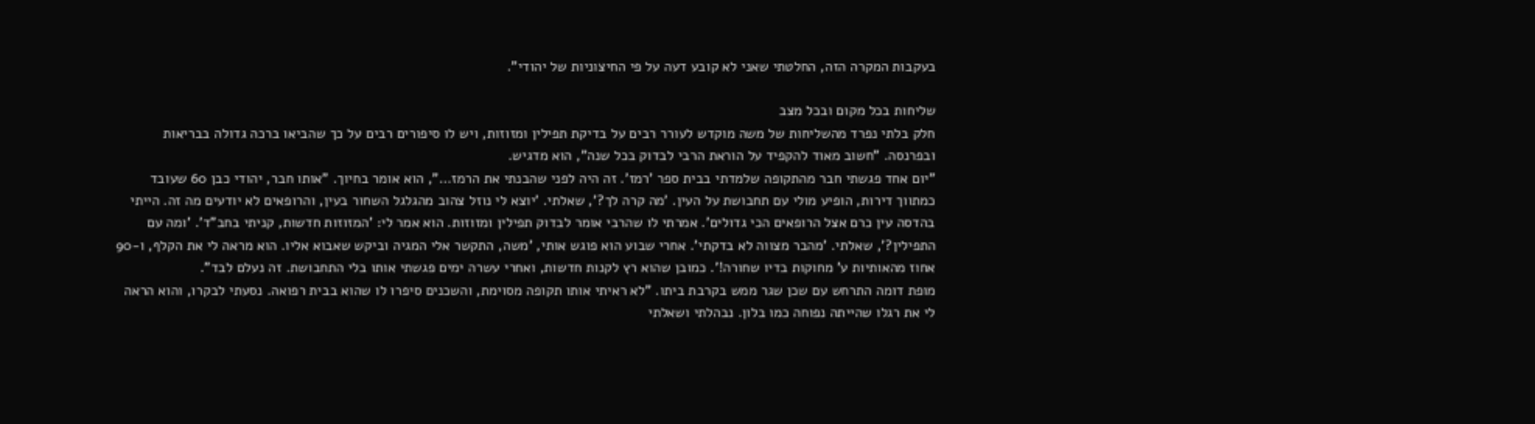בעקבות המקרה הזה, החלטתי שאני לא קובע דעה על פי החיצוניות של יהודי".

שליחות בכל מקום ובכל מצב
חלק בלתי נפרד מהשליחות של משה מוקדש לעורר רבים על בדיקת תפילין ומזוזות, ויש לו סיפורים רבים על כך שהביאו ברכה גדולה בבריאות ובפרנסה. "חשוב מאוד להקפיד על הוראת הרבי לבדוק בכל שנה", הוא מדגיש.
"יום אחד פגשתי חבר מהתקופה שלמדתי בבית ספר 'רמז'. זה היה לפני שהבנתי את הרמז…", הוא אומר בחיוך. "אותו חבר, יהודי כבן 60 שעובד כמתווך דירות, הופיע מולי עם תחבושת על העין. 'מה קרה לך?', שאלתי. 'יוצא לי נוזל צהוב מהגלגל השחור בעין, והרופאים לא יודעים מה זה. הייתי בהדסה עין כרם אצל הרופאים הכי גדולים'. אמרתי לו שהרבי אומר לבדוק תפילין ומזוזות. הוא אמר לי: 'המזוזות חדשות, קניתי בחב"ד'. 'ומה עם התפילין?', שאלתי. 'מהבר מצווה לא בדקתי'. אחרי שבוע הוא פוגש אותי, 'משה, התקשר אלי המגיה וביקש שאבוא אליו. הוא מראה לי את הקלף, ו-90 אחוז מהאותיות ע' מחוקות בדיו שחורה!'. כמובן שהוא רץ לקנות חדשות, ואחרי עשרה ימים פגשתי אותו בלי התחבושת. זה נעלם לבד".
מופת דומה התרחש עם שכן שגר ממש בקרבת ביתו. "לא ראיתי אותו תקופה מסוימת, והשכנים סיפרו לו שהוא בבית רפואה. נסעתי לבקרו, והוא הראה לי את רגלו שהייתה נפוחה כמו בלון. נבהלתי ושאלתי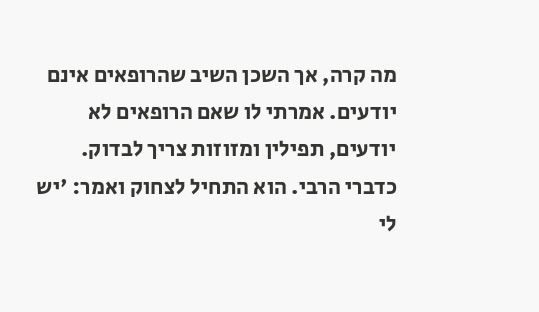מה קרה, אך השכן השיב שהרופאים אינם יודעים. אמרתי לו שאם הרופאים לא יודעים, תפילין ומזוזות צריך לבדוק. כדברי הרבי. הוא התחיל לצחוק ואמר: 'יש לי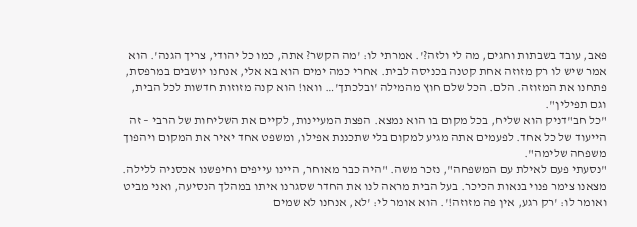פאב, עובד בשבתות וחגים, מה לי ולזה?'. אמרתי לו: 'מה הקשר? אתה, כמו כל יהודי, צריך הגנה'. הוא אמר שיש לו רק מזוזה אחת קטנה בכניסה לבית. אחרי כמה ימים הוא בא אלי, אנחנו יושבים במרפסת, פתחנו את המזוזה. הלם. הכל שלם חוץ מהמילה 'ובלכתך'… וואו! הוא קנה מזוזות חדשות לכל הבית, וגם תפילין".
"כל חב"דניק הוא שליח, בכל מקום בו הוא נמצא. הפצת המעיינות, לקיים את השליחות של הרבי – זה הייעוד של כל אחד. לפעמים אתה מגיע למקום בלי שתכננת אפילו, ומשפט אחד יאיר את המקום ויהפוך משפחה שלימה".
"נסעתי פעם לאילת עם המשפחה", נזכר משה. "היה כבר מאוחר, היינו עייפים וחיפשנו אכסניה ללילה. מצאנו צימר פנוי בנאות הכיכר. בעל הבית מראה לנו את החדר שסגרנו איתו במהלך הנסיעה, ואני מביט ואומר לו: 'רק רגע, אין פה מזוזה!'. הוא אומר לי: 'לא, אנחנו לא שמים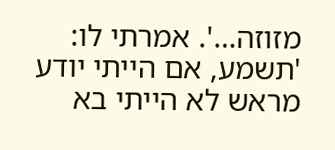מזוזה…'. אמרתי לו: 'תשמע, אם הייתי יודע מראש לא הייתי בא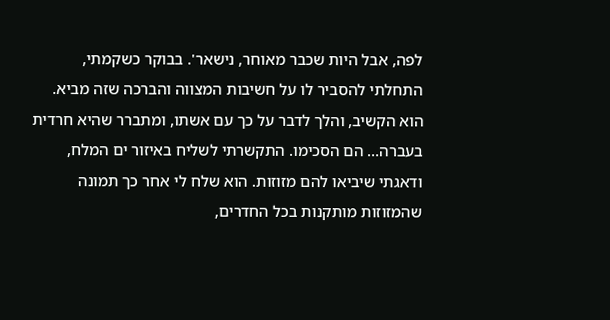לפה, אבל היות שכבר מאוחר, נישאר'. בבוקר כשקמתי, התחלתי להסביר לו על חשיבות המצווה והברכה שזה מביא. הוא הקשיב, והלך לדבר על כך עם אשתו, ומתברר שהיא חרדית בעברה… הם הסכימו. התקשרתי לשליח באיזור ים המלח, ודאגתי שיביאו להם מזוזות. הוא שלח לי אחר כך תמונה שהמזוזות מותקנות בכל החדרים,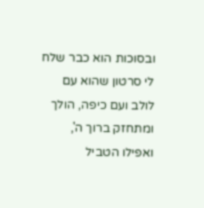ובסוכות הוא כבר שלח לי סרטון שהוא עם לולב ועם כיפה, הולך ומתחזק ברוך ה', ואפילו הטביל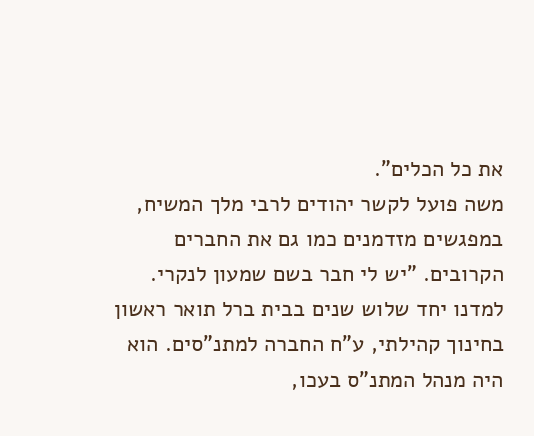את כל הכלים".
משה פועל לקשר יהודים לרבי מלך המשיח, במפגשים מזדמנים כמו גם את החברים הקרובים. "יש לי חבר בשם שמעון לנקרי. למדנו יחד שלוש שנים בבית ברל תואר ראשון בחינוך קהילתי, ע"ח החברה למתנ"סים. הוא היה מנהל המתנ"ס בעכו,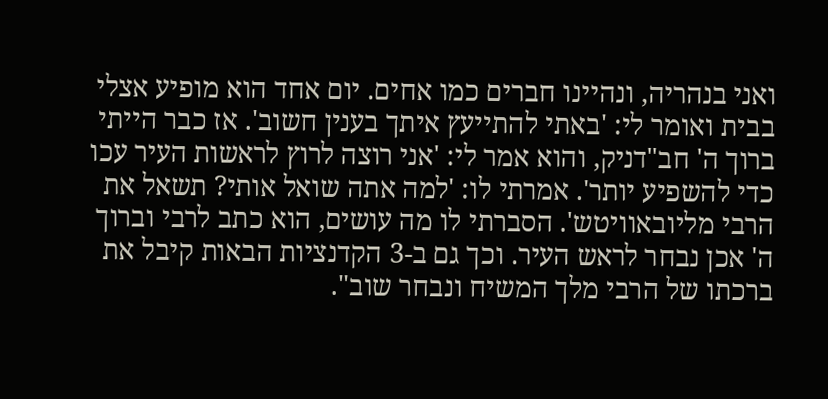ואני בנהריה, ונהיינו חברים כמו אחים. יום אחד הוא מופיע אצלי בבית ואומר לי: 'באתי להתייעץ איתך בענין חשוב'. אז כבר הייתי ברוך ה' חב"דניק, והוא אמר לי: 'אני רוצה לרוץ לראשות העיר עכו כדי להשפיע יותר'. אמרתי לו: 'למה אתה שואל אותי? תשאל את הרבי מליובאוויטש'. הסברתי לו מה עושים, הוא כתב לרבי וברוך ה' אכן נבחר לראש העיר. וכך גם ב-3 הקדנציות הבאות קיבל את ברכתו של הרבי מלך המשיח ונבחר שוב".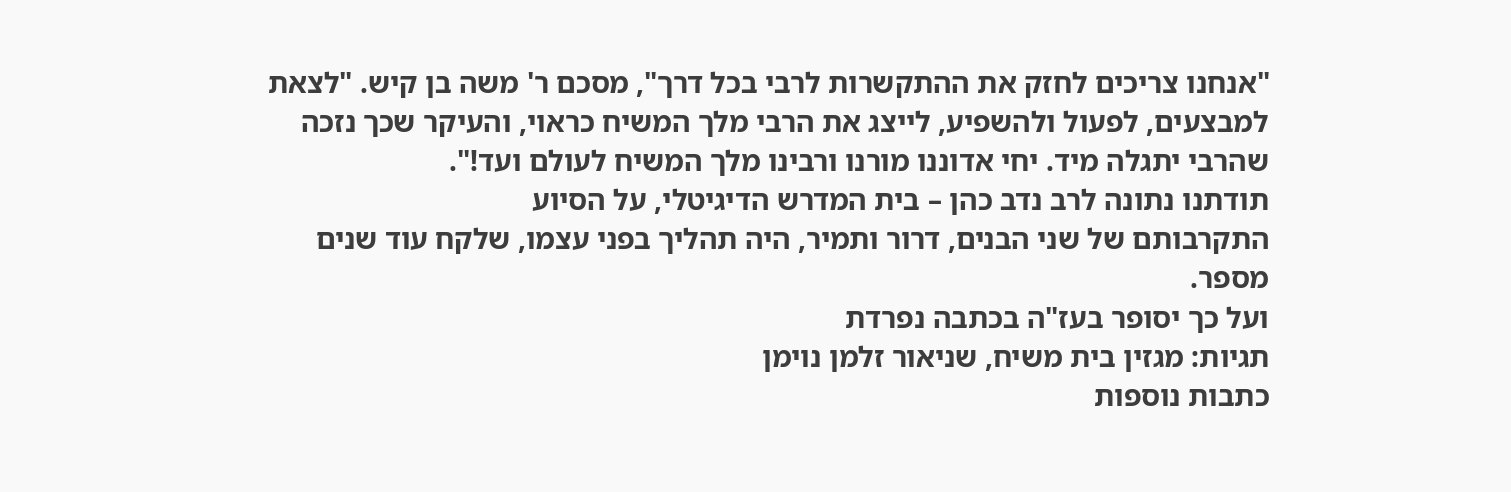"אנחנו צריכים לחזק את ההתקשרות לרבי בכל דרך", מסכם ר' משה בן קיש. "לצאת למבצעים, לפעול ולהשפיע, לייצג את הרבי מלך המשיח כראוי, והעיקר שכך נזכה שהרבי יתגלה מיד. יחי אדוננו מורנו ורבינו מלך המשיח לעולם ועד!".
תודתנו נתונה לרב נדב כהן – בית המדרש הדיגיטלי, על הסיוע
התקרבותם של שני הבנים, דרור ותמיר, היה תהליך בפני עצמו, שלקח עוד שנים מספר.
ועל כך יסופר בעז"ה בכתבה נפרדת
תגיות: מגזין בית משיח, שניאור זלמן נוימן
כתבות נוספות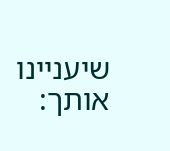שיעניינו אותך: